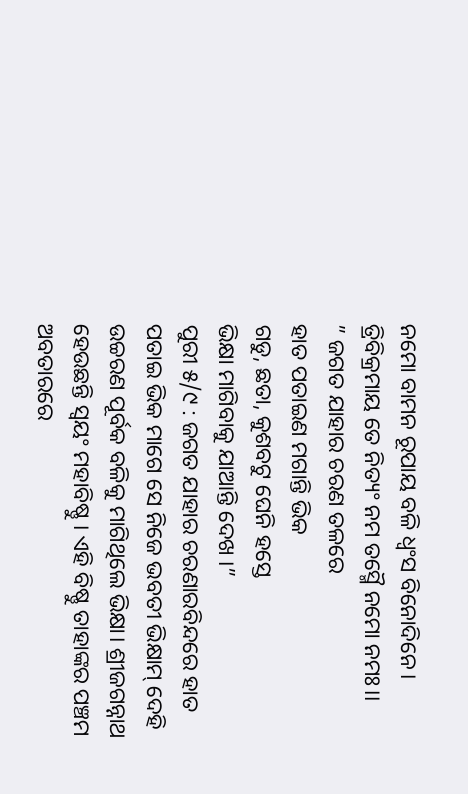ନମୋ ବାମନ ରୂପାୟ ବଳି ଧ୍ଵଂସ ବିନୋଦିନେ।
ତ୍ରିବିକ୍ରମାୟ ତେ ନିତ୍ୟଂ ନମ ତସ୍ମୈ ନମୋ ନମଃ।।
” ଜଗତ ଯାହାର ଚରଣ ତଳରେ
ହାତ ପତାଇଣ ମଗାନ୍ତି ଭିକ
ଗଡୁ, ଛତା, କୁଶବଟୁ ଘେନି ହସ୍ତେ
ଭିକ୍ଷା ମାଗିବାକୁ ଯାଆନ୍ତି ଦେଖ ।”
ପୁରୀ ୫/୯ : ଜଗତ ଯାହାର ଚରଣାରବିନ୍ଦରେ ହାତ ପତାଇ ଭିକ ମାଗେ ସେ ନିଜେ ଭବତୀ ଭିକ୍ଷାମ୍ ଦେହି ଉଚ୍ଚରଣ ପୂର୍ବକ ବଳିକୁ ମାଗିଥିଲେ ଭିକ୍ଷା। ଶ୍ରୀଜଗନ୍ନାଥ ହେଉଛନ୍ତି ସ୍ୱୟଂ ମହାବିଷ୍ଣୁ । ଏହି ବିଷ୍ଣୁ ତାହାଙ୍କର ପଞ୍ଚମ ଅବତାରରେ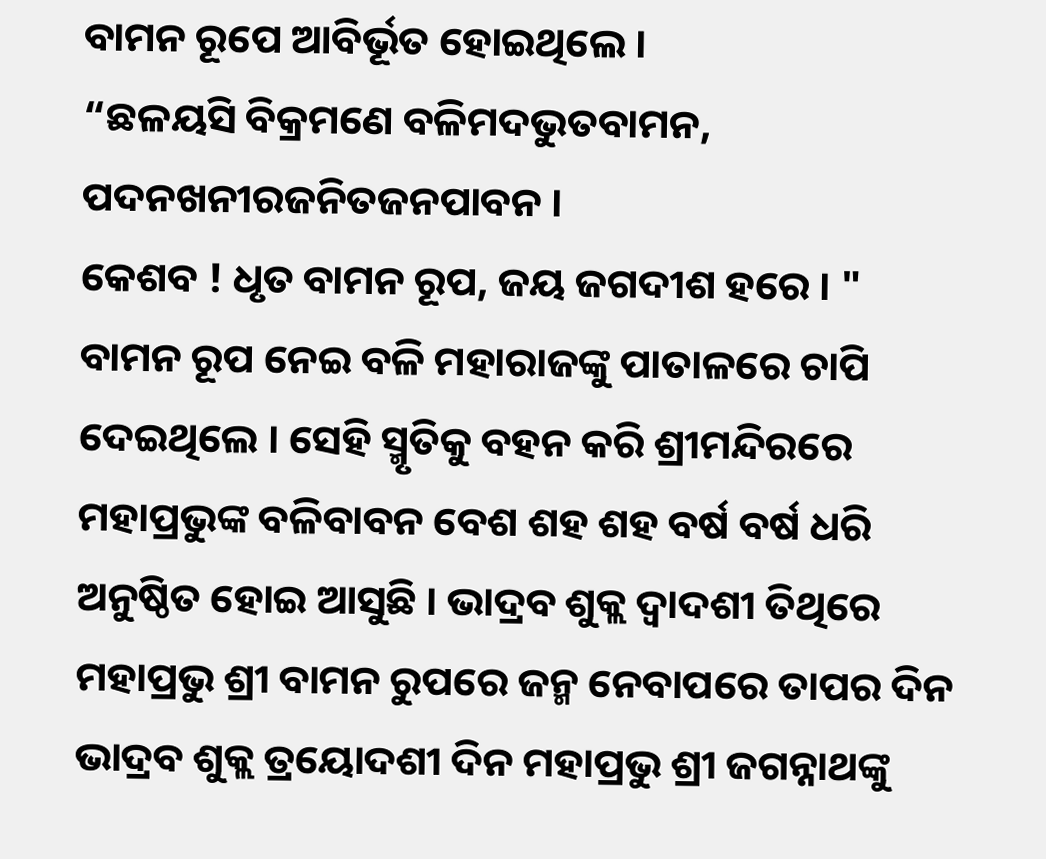ବାମନ ରୂପେ ଆବିର୍ଭୂତ ହୋଇଥିଲେ ।
“ଛଳୟସି ବିକ୍ରମଣେ ବଳିମଦଭୁତବାମନ,
ପଦନଖନୀରଜନିତଜନପାବନ ।
କେଶବ ! ଧୃତ ବାମନ ରୂପ, ଜୟ ଜଗଦୀଶ ହରେ । "
ବାମନ ରୂପ ନେଇ ବଳି ମହାରାଜଙ୍କୁ ପାତାଳରେ ଚାପି ଦେଇଥିଲେ । ସେହି ସ୍ମୃତିକୁ ବହନ କରି ଶ୍ରୀମନ୍ଦିରରେ ମହାପ୍ରଭୁଙ୍କ ବଳିବାବନ ବେଶ ଶହ ଶହ ବର୍ଷ ବର୍ଷ ଧରି ଅନୁଷ୍ଠିତ ହୋଇ ଆସୁଛି । ଭାଦ୍ରବ ଶୁକ୍ଲ ଦ୍ଵାଦଶୀ ତିଥିରେ ମହାପ୍ରଭୁ ଶ୍ରୀ ବାମନ ରୁପରେ ଜନ୍ମ ନେବାପରେ ତାପର ଦିନ ଭାଦ୍ରବ ଶୁକ୍ଲ ତ୍ରୟୋଦଶୀ ଦିନ ମହାପ୍ରଭୁ ଶ୍ରୀ ଜଗନ୍ନାଥଙ୍କୁ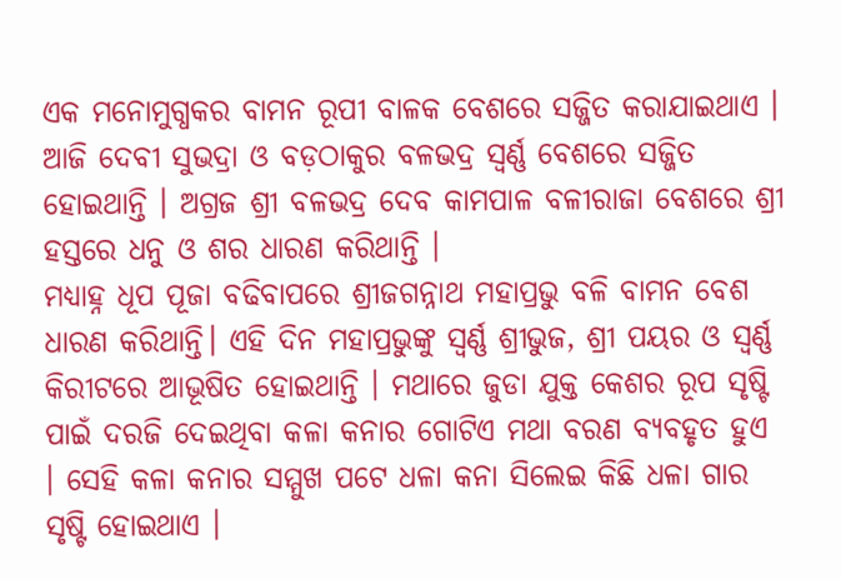ଏକ ମନୋମୁଗ୍ଧକର ବାମନ ରୂପୀ ବାଳକ ବେଶରେ ସଜ୍ଜିତ କରାଯାଇଥାଏ । ଆଜି ଦେବୀ ସୁଭଦ୍ରା ଓ ବଡ଼ଠାକୁର ବଳଭଦ୍ର ସ୍ୱର୍ଣ୍ଣ ବେଶରେ ସଜ୍ଜିତ ହୋଇଥାନ୍ତି । ଅଗ୍ରଜ ଶ୍ରୀ ବଳଭଦ୍ର ଦେବ କାମପାଳ ବଳୀରାଜା ବେଶରେ ଶ୍ରୀ ହସ୍ତରେ ଧନୁ ଓ ଶର ଧାରଣ କରିଥାନ୍ତି ।
ମଧ୍ୟାହ୍ନ ଧୂପ ପୂଜା ବଢିବାପରେ ଶ୍ରୀଜଗନ୍ନାଥ ମହାପ୍ରଭୁ ବଳି ବାମନ ବେଶ ଧାରଣ କରିଥାନ୍ତି। ଏହି ଦିନ ମହାପ୍ରଭୁଙ୍କୁ ସ୍ବର୍ଣ୍ଣ ଶ୍ରୀଭୁଜ, ଶ୍ରୀ ପୟର ଓ ସ୍ୱର୍ଣ୍ଣ କିରୀଟରେ ଆଭୂଷିତ ହୋଇଥାନ୍ତି । ମଥାରେ ଜୁଡା ଯୁକ୍ତ କେଶର ରୂପ ସୃଷ୍ଟି ପାଇଁ ଦରଜି ଦେଇଥିବା କଳା କନାର ଗୋଟିଏ ମଥା ବରଣ ବ୍ୟବହୃତ ହୁଏ । ସେହି କଳା କନାର ସମ୍ମୁଖ ପଟେ ଧଳା କନା ସିଲେଇ କିଛି ଧଳା ଗାର ସୃଷ୍ଟି ହୋଇଥାଏ ।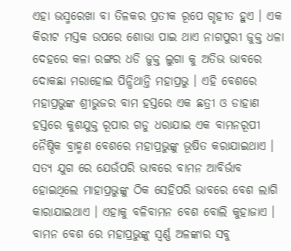ଏହା ଭସ୍ମରେଖା ବା ତିଳକର ପ୍ରତୀକ ରୂପେ ଗୃହୀତ ହୁଏ । ଏକ କିରୀଟ ମସ୍ତକ ଉପରେ ଶୋଭା ପାଇ ଥାଏ ନାଗପୁରୀ ଜୁକ୍ତ ଧଳା ଦେହରେ କଳା ରଙ୍ଗର ଧଡି ଜୁକ୍ତ ଲୁଗା କୁ ଅତିଭ ଭାବରେ ଦୋକଛା ମରାହୋଇ ପିନ୍ଧିଥାନ୍ତି ମହାପ୍ରଭୁ । ଏହି ବେଶରେ ମହାପ୍ରଭୁଙ୍କ ଶ୍ରୀଭୁଜର ବାମ ହସ୍ତରେ ଏକ ଛତ୍ରୀ ଓ ଡାହାଣ ହସ୍ତରେ କୁଶଯୁକ୍ତ ରୂପାର ଗଡୁ ଧରାଯାଇ ଏକ ବାମନରୂପୀ ନୈଷ୍ଠିକ ବ୍ରାହ୍ମଣ ବେଶରେ ମହାପ୍ରଭୁଙ୍କୁ ଭୂଷିତ କରାଯାଇଥାଏ । ସତ୍ୟ ଯୁଗ ରେ ଯେଉଁପରି ଭାବରେ ବାମନ ଆବିର୍ଭାବ ହୋଇଥିଲେ ମାହାପ୍ରଭୁଙ୍କୁ ଠିକ ସେହିପରି ଭାବରେ ବେଶ ଲାଗି କାରାଯାଇଥାଏ । ଏହାକୁ ବଳିବାମନ ବେଶ ବୋଲି କୁହାଜାଏ । ବାମନ ବେଶ ରେ ମହାପ୍ରଭୁଙ୍କୁ ସ୍ବର୍ଣ୍ଣ ଅଳଙ୍କାର ସବୁ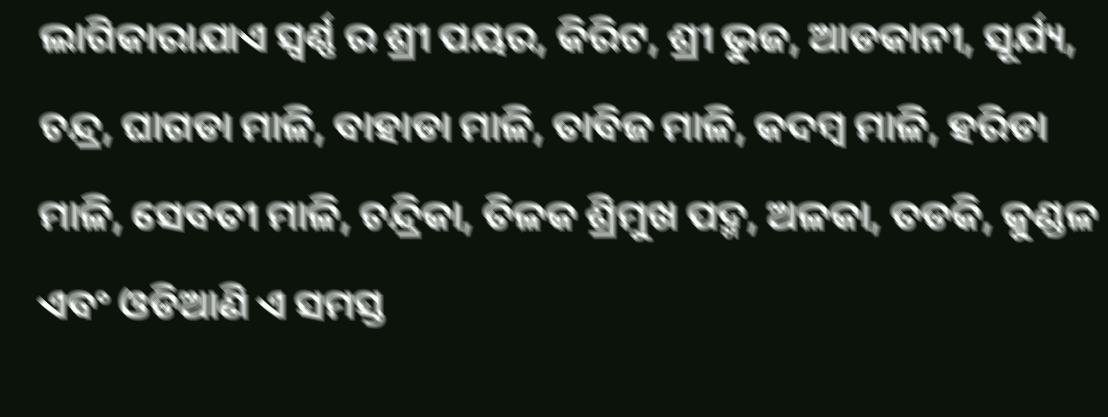ଲାଗିକାରାଯାଏ ସ୍ବର୍ଣ୍ଣ ର ଶ୍ରୀ ପୟର, କିରିଟ, ଶ୍ରୀ ଭୁଜ, ଆଡକାନୀ, ସୂର୍ଯ୍ୟ, ଚନ୍ଦ୍ର, ଘାଗଡା ମାଳି, ବାହାଡା ମାଳି, ତାବିଜ ମାଳି, କଦମ୍ବ ମାଳି, ହରିଡା ମାଳି, ସେବତୀ ମାଳି, ଚନ୍ଦ୍ରିକା, ତିଳକ ଶ୍ରିମୁଖ ପଦ୍ମ, ଅଳକା, ତଡକି, କୁଣ୍ଡଳ ଏବଂ ଓଡିଆଣି ଏ ସମସ୍ତ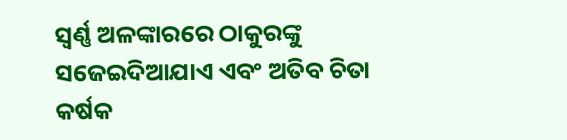ସ୍ବର୍ଣ୍ଣ ଅଳଙ୍କାରରେ ଠାକୁରଙ୍କୁ ସଜେଇଦିଆଯାଏ ଏବଂ ଅତିବ ଚିତା କର୍ଷକ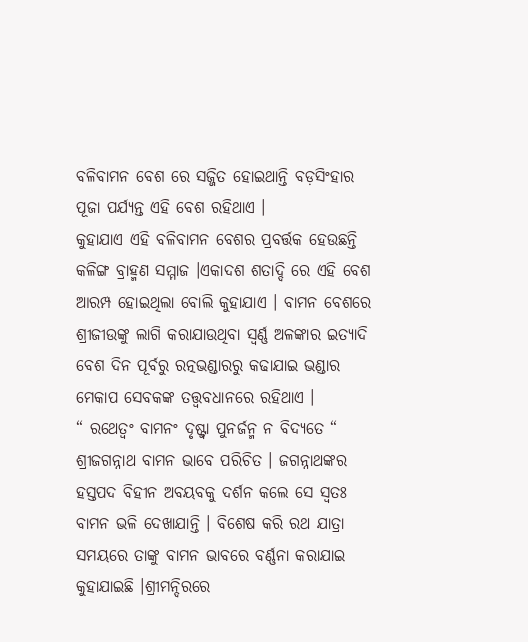ବଳିବାମନ ବେଶ ରେ ସଜ୍ଜିତ ହୋଇଥାନ୍ତି ବଡ଼ସିଂହାର ପୂଜା ପର୍ଯ୍ୟନ୍ତ ଏହି ବେଶ ରହିଥାଏ ।
କୁହାଯାଏ ଏହି ବଳିବାମନ ବେଶର ପ୍ରବର୍ତ୍ତକ ହେଉଛନ୍ତି କଳିଙ୍ଗ ବ୍ରାହ୍ମଣ ସମ୍ମାଜ ।ଏକାଦଶ ଶତାଦ୍ଦି ରେ ଏହି ବେଶ ଆରମ୍ପ ହୋଇଥିଲା ବୋଲି କୁହାଯାଏ । ବାମନ ବେଶରେ ଶ୍ରୀଜୀଉଙ୍କୁ ଲାଗି କରାଯାଉଥିବା ସ୍ବର୍ଣ୍ଣ ଅଳଙ୍କାର ଇତ୍ୟାଦି ବେଶ ଦିନ ପୂର୍ବରୁ ରତ୍ନଭଣ୍ଡାରରୁ କଢାଯାଇ ଭଣ୍ଡାର ମେକାପ ସେବକଙ୍କ ତତ୍ତ୍ଵବଧାନରେ ରହିଥାଏ ।
“ ରଥେତ୍ୱଂ ବାମନଂ ଦୃଷ୍ଟ୍ଵା ପୁନର୍ଜନ୍ମ ନ ବିଦ୍ୟତେ “
ଶ୍ରୀଜଗନ୍ନାଥ ବାମନ ଭାବେ ପରିଚିତ । ଜଗନ୍ନାଥଙ୍କର ହସ୍ତପଦ ବିହୀନ ଅବୟବକୁ ଦର୍ଶନ କଲେ ସେ ସ୍ୱତଃ ବାମନ ଭଳି ଦେଖାଯାନ୍ତି । ବିଶେଷ କରି ରଥ ଯାତ୍ରା ସମୟରେ ତାଙ୍କୁ ବାମନ ଭାବରେ ବର୍ଣ୍ଣନା କରାଯାଇ କୁହାଯାଇଛି ।ଶ୍ରୀମନ୍ଦିରରେ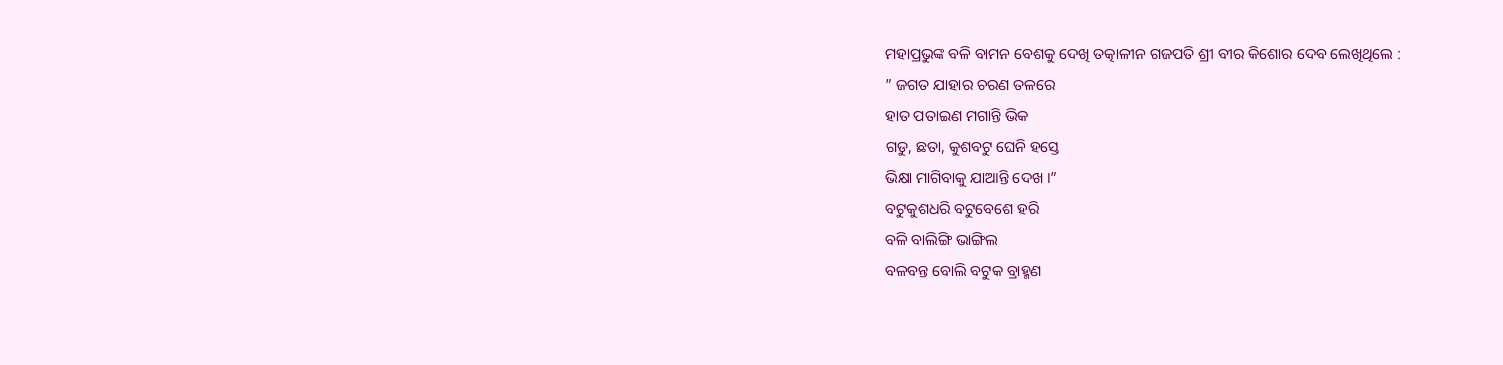ମହାପ୍ରଭୁଙ୍କ ବଳି ବାମନ ବେଶକୁ ଦେଖି ତତ୍କାଳୀନ ଗଜପତି ଶ୍ରୀ ବୀର କିଶୋର ଦେବ ଲେଖିଥିଲେ :
” ଜଗତ ଯାହାର ଚରଣ ତଳରେ
ହାତ ପତାଇଣ ମଗାନ୍ତି ଭିକ
ଗଡୁ, ଛତା, କୁଶବଟୁ ଘେନି ହସ୍ତେ
ଭିକ୍ଷା ମାଗିବାକୁ ଯାଆନ୍ତି ଦେଖ ।”
ବଟୁକୁଶଧରି ବଟୁବେଶେ ହରି
ବଳି ବାଲିଙ୍ଗି ଭାଙ୍ଗିଲ
ବଳବନ୍ତ ବୋଲି ବଟୁକ ବ୍ରାହ୍ମଣ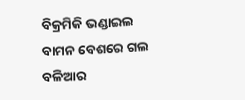ବିକ୍ରମିକି ଭଣ୍ଡାଇଲ
ବାମନ ବେଶରେ ଗଲ
ବଳିଆର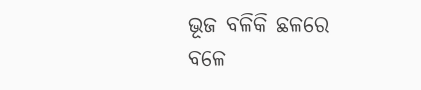ଭୂଜ ବଳିକି ଛଳରେ
ବଳେ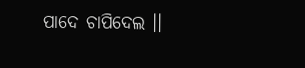ପାଦେ ଚାପିଦେଲ ।।